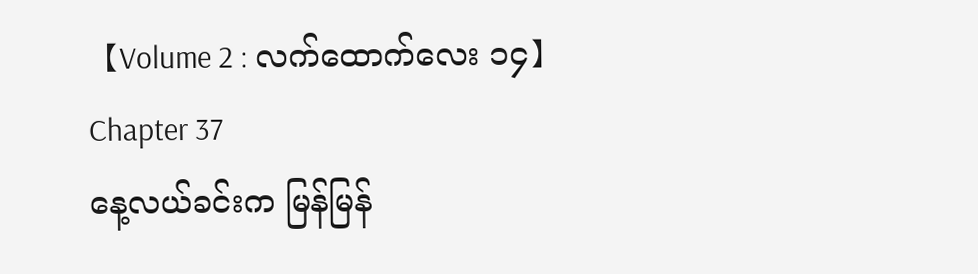【Volume 2 : လက်ထောက်လေး ၁၄】
Chapter 37
နေ့လယ်ခင်းက မြန်မြန်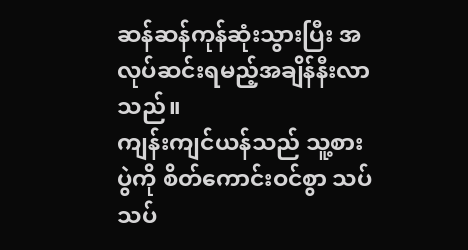ဆန်ဆန်ကုန်ဆုံးသွားပြီး အလုပ်ဆင်းရမည့်အချိန်နီးလာသည်။
ကျန်းကျင်ယန်သည် သူ့စားပွဲကို စိတ်ကောင်းဝင်စွာ သပ်သပ်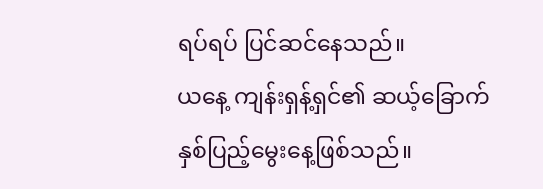ရပ်ရပ် ပြင်ဆင်နေသည်။
ယနေ့ ကျန်းရှန့်ရှင်၏ ဆယ့်ခြောက်နှစ်ပြည့်မွေးနေ့ဖြစ်သည်။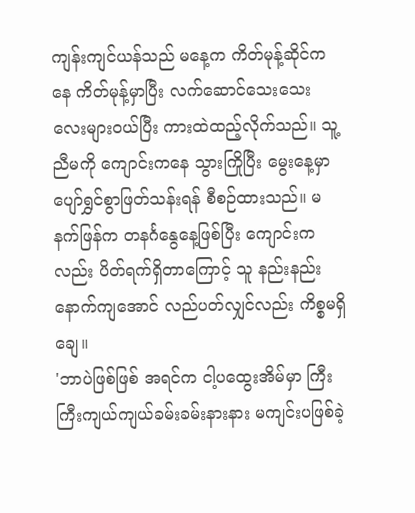ကျန်းကျင်ယန်သည် မနေ့က ကိတ်မုန့်ဆိုင်ကနေ ကိတ်မုန့်မှာပြီး လက်ဆောင်သေးသေးလေးများဝယ်ပြီး ကားထဲထည့်လိုက်သည်။ သူ့ညီမကို ကျောင်းကနေ သွားကြိုပြီး မွေးနေ့မှာ ပျော်ရွှင်စွာဖြတ်သန်းရန် စီစဉ်ထားသည်။ မနက်ဖြန်က တနင်္ဂနွေနေ့ဖြစ်ပြီး ကျောင်းကလည်း ပိတ်ရက်ရှိတာကြောင့် သူ နည်းနည်းနောက်ကျအောင် လည်ပတ်လျှင်လည်း ကိစ္စမရှိချေ။
'ဘာပဲဖြစ်ဖြစ် အရင်က ငါ့ပထွေးအိမ်မှာ ကြီးကြီးကျယ်ကျယ်ခမ်းခမ်းနားနား မကျင်းပဖြစ်ခဲ့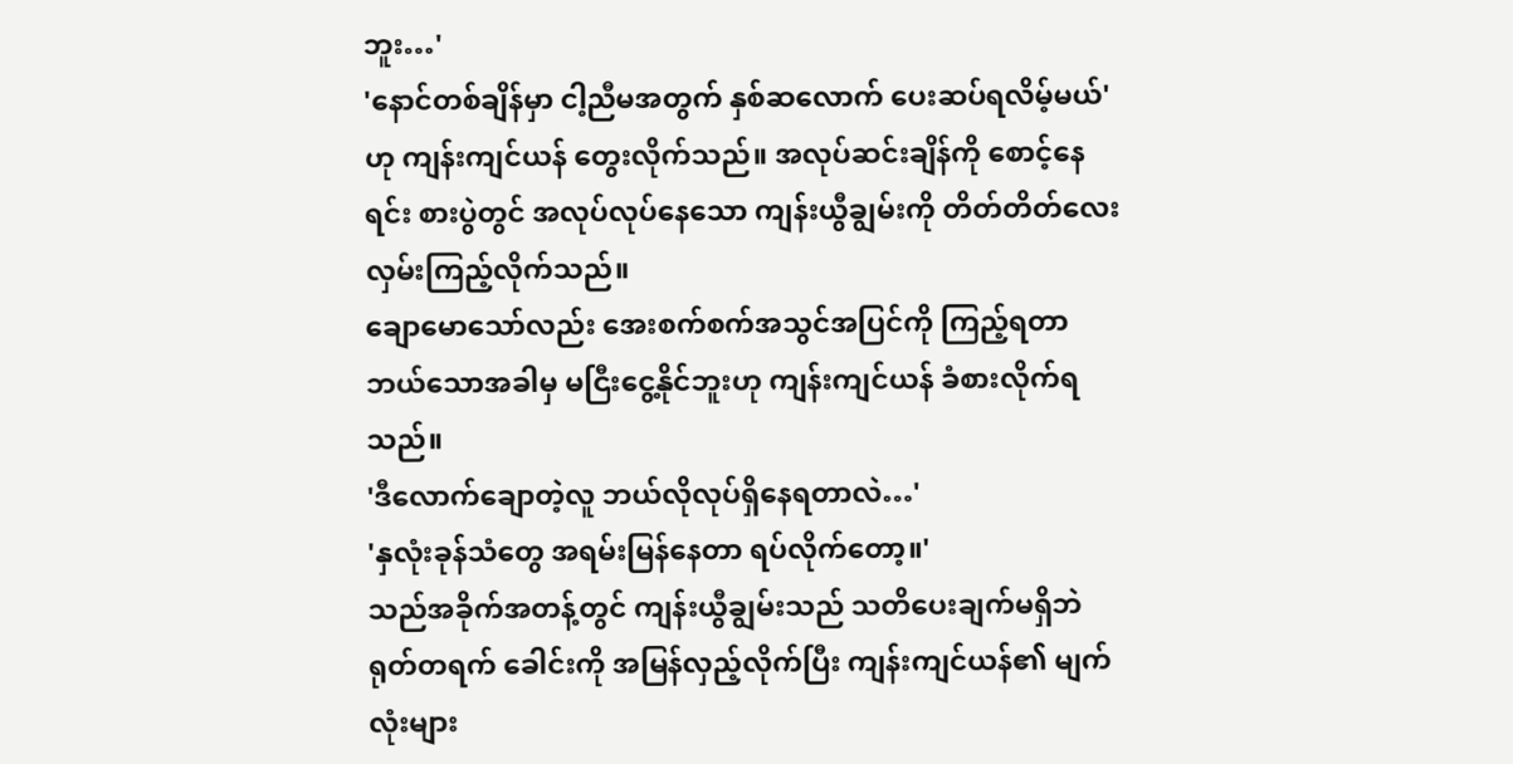ဘူး…'
'နောင်တစ်ချိန်မှာ ငါ့ညီမအတွက် နှစ်ဆလောက် ပေးဆပ်ရလိမ့်မယ်'ဟု ကျန်းကျင်ယန် တွေးလိုက်သည်။ အလုပ်ဆင်းချိန်ကို စောင့်နေရင်း စားပွဲတွင် အလုပ်လုပ်နေသော ကျန်းယွီချွမ်းကို တိတ်တိတ်လေး လှမ်းကြည့်လိုက်သည်။
ချောမောသော်လည်း အေးစက်စက်အသွင်အပြင်ကို ကြည့်ရတာ ဘယ်သောအခါမှ မငြီးငွေ့နိုင်ဘူးဟု ကျန်းကျင်ယန် ခံစားလိုက်ရသည်။
'ဒီလောက်ချောတဲ့လူ ဘယ်လိုလုပ်ရှိနေရတာလဲ…'
'နှလုံးခုန်သံတွေ အရမ်းမြန်နေတာ ရပ်လိုက်တော့။'
သည်အခိုက်အတန့်တွင် ကျန်းယွီချွမ်းသည် သတိပေးချက်မရှိဘဲ ရုတ်တရက် ခေါင်းကို အမြန်လှည့်လိုက်ပြီး ကျန်းကျင်ယန်၏ မျက်လုံးများ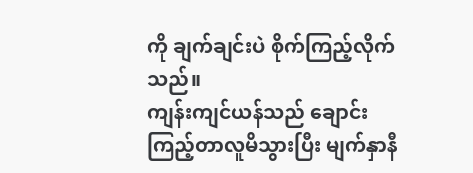ကို ချက်ချင်းပဲ စိုက်ကြည့်လိုက်သည်။
ကျန်းကျင်ယန်သည် ချောင်းကြည့်တာလူမိသွားပြီး မျက်နှာနီ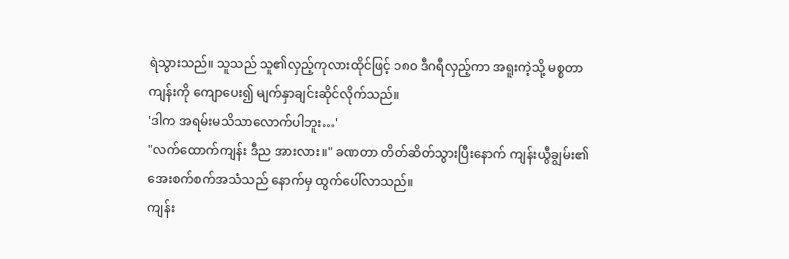ရဲသွားသည်။ သူသည် သူ၏လှည့်ကုလားထိုင်ဖြင့် ၁၈၀ ဒီဂရီလှည့်ကာ အရူးကဲ့သို့ မစ္စတာကျန်းကို ကျောပေး၍ မျက်နှာချင်းဆိုင်လိုက်သည်။
'ဒါက အရမ်းမသိသာလောက်ပါဘူး…'
"လက်ထောက်ကျန်း ဒီည အားလား။" ခဏတာ တိတ်ဆိတ်သွားပြီးနောက် ကျန်းယွီချွမ်း၏ အေးစက်စက်အသံသည် နောက်မှ ထွက်ပေါ်လာသည်။
ကျန်း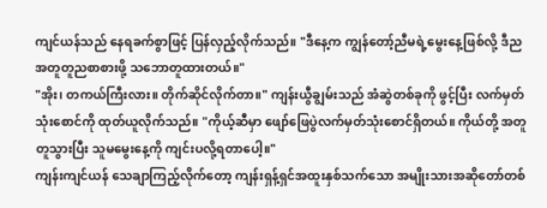ကျင်ယန်သည် နေရခက်စွာဖြင့် ပြန်လှည့်လိုက်သည်။ "ဒီနေ့က ကျွန်တော့်ညီမရဲ့မွေးနေ့ဖြစ်လို့ ဒီည အတူတူညစာစားဖို့ သဘောတူထားတယ်။"
"အိုး၊ တကယ်ကြီးလား။ တိုက်ဆိုင်လိုက်တာ။" ကျန်းယွီချွမ်းသည် အံဆွဲတစ်ခုကို ဖွင့်ပြီး လက်မှတ်သုံးစောင်ကို ထုတ်ယူလိုက်သည်။ "ကိုယ့်ဆီမှာ ဖျော်ဖြေပွဲလက်မှတ်သုံးစောင်ရှိတယ်။ ကိုယ်တို့ အတူတူသွားပြီး သူမမွေးနေ့ကို ကျင်းပလို့ရတာပေါ့။"
ကျန်းကျင်ယန် သေချာကြည့်လိုက်တော့ ကျန်းရှန့်ရှင်အထူးနှစ်သက်သော အမျိုးသားအဆိုတော်တစ်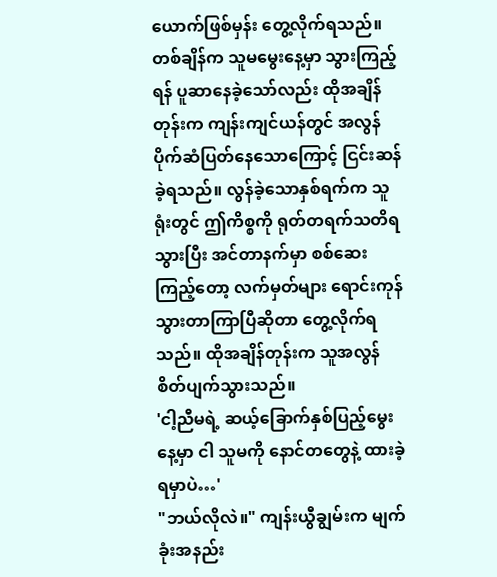ယောက်ဖြစ်မှန်း တွေ့လိုက်ရသည်။
တစ်ချိန်က သူမမွေးနေ့မှာ သွားကြည့်ရန် ပူဆာနေခဲ့သော်လည်း ထိုအချိန်တုန်းက ကျန်းကျင်ယန်တွင် အလွန်ပိုက်ဆံပြတ်နေသောကြောင့် ငြင်းဆန်ခဲ့ရသည်။ လွန်ခဲ့သောနှစ်ရက်က သူရုံးတွင် ဤကိစ္စကို ရုတ်တရက်သတိရသွားပြီး အင်တာနက်မှာ စစ်ဆေးကြည့်တော့ လက်မှတ်များ ရောင်းကုန်သွားတာကြာပြီဆိုတာ တွေ့လိုက်ရသည်။ ထိုအချိန်တုန်းက သူအလွန်စိတ်ပျက်သွားသည်။
'ငါ့ညီမရဲ့ ဆယ့်ခြောက်နှစ်ပြည့်မွေးနေ့မှာ ငါ သူမကို နောင်တတွေနဲ့ ထားခဲ့ရမှာပဲ…'
"ဘယ်လိုလဲ။" ကျန်းယွီချွမ်းက မျက်ခုံးအနည်း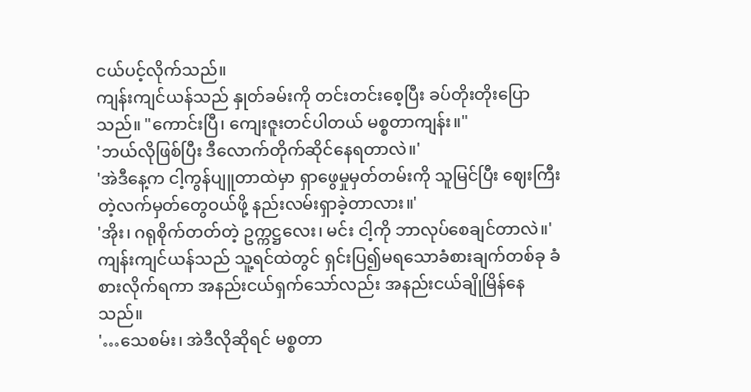ငယ်ပင့်လိုက်သည်။
ကျန်းကျင်ယန်သည် နှုတ်ခမ်းကို တင်းတင်းစေ့ပြီး ခပ်တိုးတိုးပြောသည်။ "ကောင်းပြီ၊ ကျေးဇူးတင်ပါတယ် မစ္စတာကျန်း။"
'ဘယ်လိုဖြစ်ပြီး ဒီလောက်တိုက်ဆိုင်နေရတာလဲ။'
'အဲဒီနေ့က ငါ့ကွန်ပျူတာထဲမှာ ရှာဖွေမှုမှတ်တမ်းကို သူမြင်ပြီး ဈေးကြီးတဲ့လက်မှတ်တွေဝယ်ဖို့ နည်းလမ်းရှာခဲ့တာလား။'
'အိုး၊ ဂရုစိုက်တတ်တဲ့ ဥက္ကဋ္ဌလေး၊ မင်း ငါ့ကို ဘာလုပ်စေချင်တာလဲ။'
ကျန်းကျင်ယန်သည် သူ့ရင်ထဲတွင် ရှင်းပြ၍မရသောခံစားချက်တစ်ခု ခံစားလိုက်ရကာ အနည်းငယ်ရှက်သော်လည်း အနည်းငယ်ချိုမြိန်နေသည်။
'…သေစမ်း၊ အဲဒီလိုဆိုရင် မစ္စတာ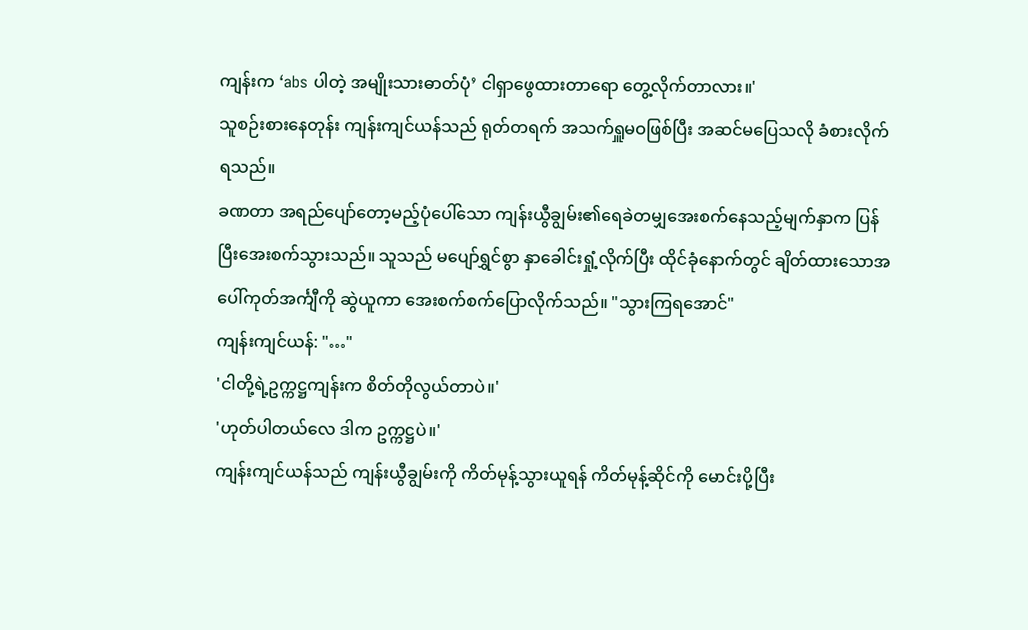ကျန်းက ‘abs ပါတဲ့ အမျိုးသားဓာတ်ပုံ’ ငါရှာဖွေထားတာရော တွေ့လိုက်တာလား။'
သူစဉ်းစားနေတုန်း ကျန်းကျင်ယန်သည် ရုတ်တရက် အသက်ရှူမဝဖြစ်ပြီး အဆင်မပြေသလို ခံစားလိုက်ရသည်။
ခဏတာ အရည်ပျော်တော့မည့်ပုံပေါ်သော ကျန်းယွီချွမ်း၏ရေခဲတမျှအေးစက်နေသည့်မျက်နှာက ပြန်ပြီးအေးစက်သွားသည်။ သူသည် မပျော်ရွှင်စွာ နှာခေါင်းရှုံ့လိုက်ပြီး ထိုင်ခုံနောက်တွင် ချိတ်ထားသောအပေါ်ကုတ်အင်္ကျီကို ဆွဲယူကာ အေးစက်စက်ပြောလိုက်သည်။ "သွားကြရအောင်"
ကျန်းကျင်ယန်: "…"
'ငါတို့ရဲ့ဥက္ကဋ္ဌကျန်းက စိတ်တိုလွယ်တာပဲ။'
'ဟုတ်ပါတယ်လေ ဒါက ဥက္ကဋ္ဌပဲ။'
ကျန်းကျင်ယန်သည် ကျန်းယွီချွမ်းကို ကိတ်မုန့်သွားယူရန် ကိတ်မုန့်ဆိုင်ကို မောင်းပို့ပြီး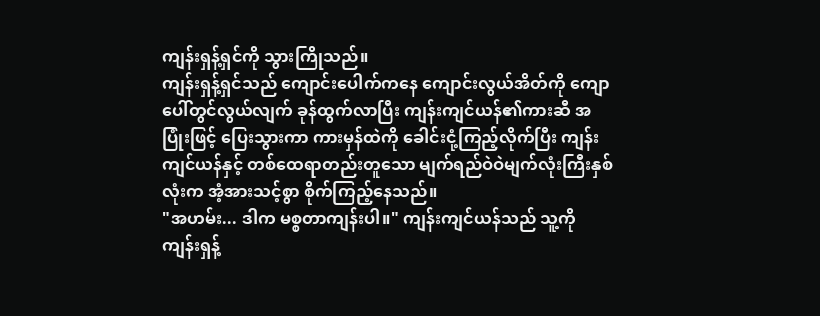ကျန်းရှန့်ရှင်ကို သွားကြိုသည်။
ကျန်းရှန့်ရှင်သည် ကျောင်းပေါက်ကနေ ကျောင်းလွယ်အိတ်ကို ကျောပေါ်တွင်လွယ်လျက် ခုန်ထွက်လာပြီး ကျန်းကျင်ယန်၏ကားဆီ အပြုံးဖြင့် ပြေးသွားကာ ကားမှန်ထဲကို ခေါင်းငုံ့ကြည့်လိုက်ပြီး ကျန်းကျင်ယန်နှင့် တစ်ထေရာတည်းတူသော မျက်ရည်ဝဲဝဲမျက်လုံးကြီးနှစ်လုံးက အံ့အားသင့်စွာ စိုက်ကြည့်နေသည်။
"အဟမ်း... ဒါက မစ္စတာကျန်းပါ။" ကျန်းကျင်ယန်သည် သူ့ကို ကျန်းရှန့်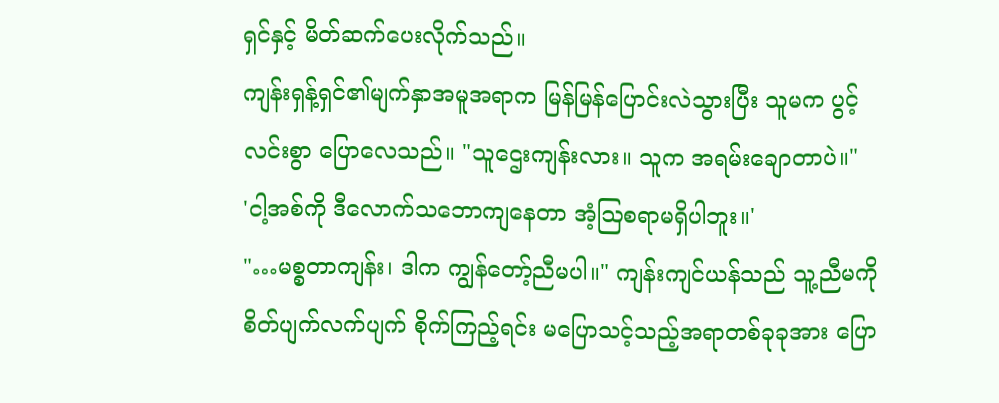ရှင်နှင့် မိတ်ဆက်ပေးလိုက်သည်။
ကျန်းရှန့်ရှင်၏မျက်နှာအမူအရာက မြန်မြန်ပြောင်းလဲသွားပြီး သူမက ပွင့်လင်းစွာ ပြောလေသည်။ "သူဌေးကျန်းလား။ သူက အရမ်းချောတာပဲ။"
'ငါ့အစ်ကို ဒီလောက်သဘောကျနေတာ အံ့ဩစရာမရှိပါဘူး။'
"…မစ္စတာကျန်း၊ ဒါက ကျွန်တော့်ညီမပါ။" ကျန်းကျင်ယန်သည် သူ့ညီမကို စိတ်ပျက်လက်ပျက် စိုက်ကြည့်ရင်း မပြောသင့်သည့်အရာတစ်ခုခုအား ပြော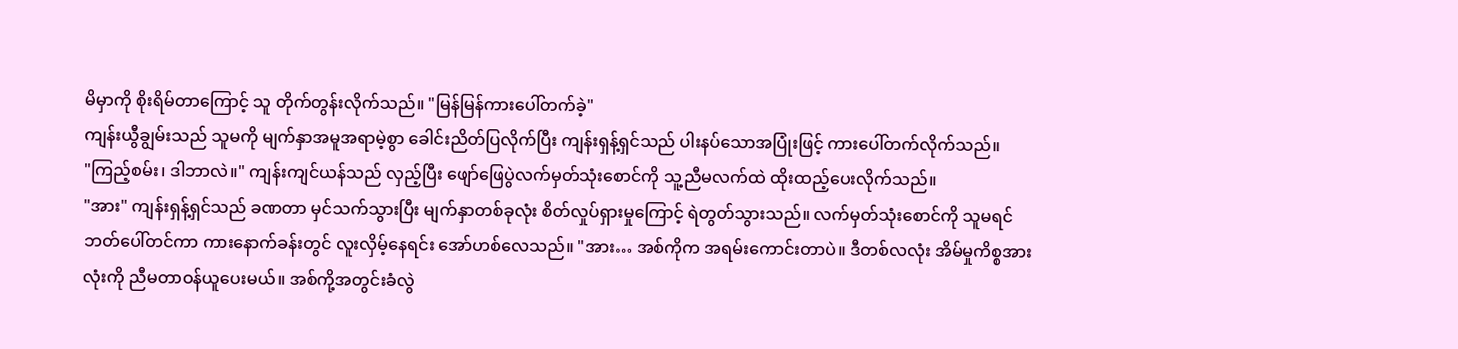မိမှာကို စိုးရိမ်တာကြောင့် သူ တိုက်တွန်းလိုက်သည်။ "မြန်မြန်ကားပေါ်တက်ခဲ့"
ကျန်းယွီချွမ်းသည် သူမကို မျက်နှာအမူအရာမဲ့စွာ ခေါင်းညိတ်ပြလိုက်ပြီး ကျန်းရှန့်ရှင်သည် ပါးနပ်သောအပြုံးဖြင့် ကားပေါ်တက်လိုက်သည်။
"ကြည့်စမ်း၊ ဒါဘာလဲ။" ကျန်းကျင်ယန်သည် လှည့်ပြီး ဖျော်ဖြေပွဲလက်မှတ်သုံးစောင်ကို သူ့ညီမလက်ထဲ ထိုးထည့်ပေးလိုက်သည်။
"အား" ကျန်းရှန့်ရှင်သည် ခဏတာ မှင်သက်သွားပြီး မျက်နှာတစ်ခုလုံး စိတ်လှုပ်ရှားမှုကြောင့် ရဲတွတ်သွားသည်။ လက်မှတ်သုံးစောင်ကို သူမရင်ဘတ်ပေါ်တင်ကာ ကားနောက်ခန်းတွင် လူးလှိမ့်နေရင်း အော်ဟစ်လေသည်။ "အား… အစ်ကိုက အရမ်းကောင်းတာပဲ။ ဒီတစ်လလုံး အိမ်မှုကိစ္စအားလုံးကို ညီမတာဝန်ယူပေးမယ်။ အစ်ကို့အတွင်းခံလွဲ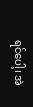ရင်ပေါ့၊ အဲ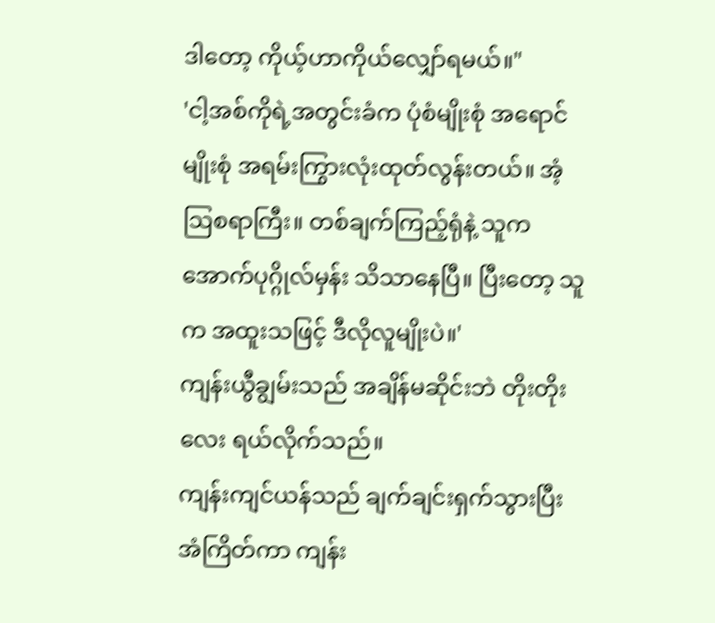ဒါတော့ ကိုယ့်ဟာကိုယ်လျှော်ရမယ်။"
'ငါ့အစ်ကိုရဲ့အတွင်းခံက ပုံစံမျိုးစုံ အရောင်မျိုးစုံ အရမ်းကြွားလုံးထုတ်လွန်းတယ်။ အံ့ဩစရာကြီး။ တစ်ချက်ကြည့်ရုံနဲ့ သူက အောက်ပုဂ္ဂိုလ်မှန်း သိသာနေပြီ။ ပြီးတော့ သူက အထူးသဖြင့် ဒီလိုလူမျိုးပဲ။'
ကျန်းယွီချွမ်းသည် အချိန်မဆိုင်းဘဲ တိုးတိုးလေး ရယ်လိုက်သည်။
ကျန်းကျင်ယန်သည် ချက်ချင်းရှက်သွားပြီး အံကြိတ်ကာ ကျန်း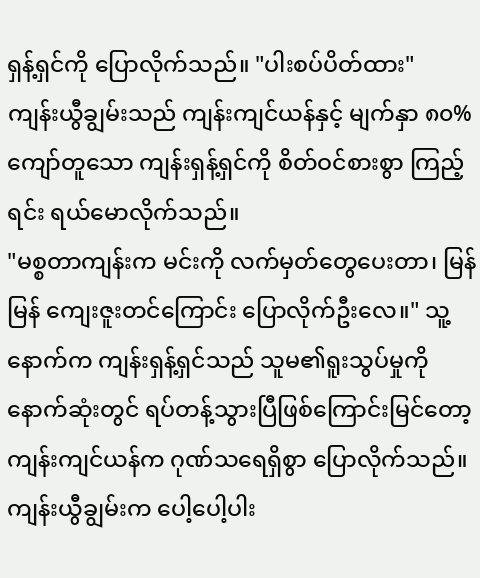ရှန့်ရှင်ကို ပြောလိုက်သည်။ "ပါးစပ်ပိတ်ထား"
ကျန်းယွီချွမ်းသည် ကျန်းကျင်ယန်နှင့် မျက်နှာ ၈၀% ကျော်တူသော ကျန်းရှန့်ရှင်ကို စိတ်ဝင်စားစွာ ကြည့်ရင်း ရယ်မောလိုက်သည်။
"မစ္စတာကျန်းက မင်းကို လက်မှတ်တွေပေးတာ၊ မြန်မြန် ကျေးဇူးတင်ကြောင်း ပြောလိုက်ဦးလေ။" သူ့နောက်က ကျန်းရှန့်ရှင်သည် သူမ၏ရူးသွပ်မှုကို နောက်ဆုံးတွင် ရပ်တန့်သွားပြီဖြစ်ကြောင်းမြင်တော့ ကျန်းကျင်ယန်က ဂုဏ်သရေရှိစွာ ပြောလိုက်သည်။
ကျန်းယွီချွမ်းက ပေါ့ပေါ့ပါး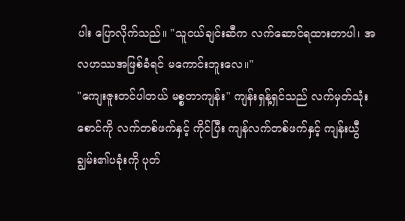ပါး ပြောလိုက်သည်။ "သူငယ်ချင်းဆီက လက်ဆောင်ရထားတာပါ၊ အလဟဿအဖြစ်ခံရင် မကောင်းဘူးလေ။"
"ကျေးဇူးတင်ပါတယ် မစ္စတာကျန်း" ကျန်းရှန့်ရှင်သည် လက်မှတ်သုံးစောင်ကို လက်တစ်ဖက်နှင့် ကိုင်ပြီး ကျန်လက်တစ်ဖက်နှင့် ကျန်းယွီချွမ်း၏ပခုံးကို ပုတ်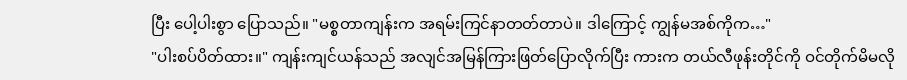ပြီး ပေါ့ပါးစွာ ပြောသည်။ "မစ္စတာကျန်းက အရမ်းကြင်နာတတ်တာပဲ။ ဒါကြောင့် ကျွန်မအစ်ကိုက…"
"ပါးစပ်ပိတ်ထား။" ကျန်းကျင်ယန်သည် အလျင်အမြန်ကြားဖြတ်ပြောလိုက်ပြီး ကားက တယ်လီဖုန်းတိုင်ကို ဝင်တိုက်မိမလို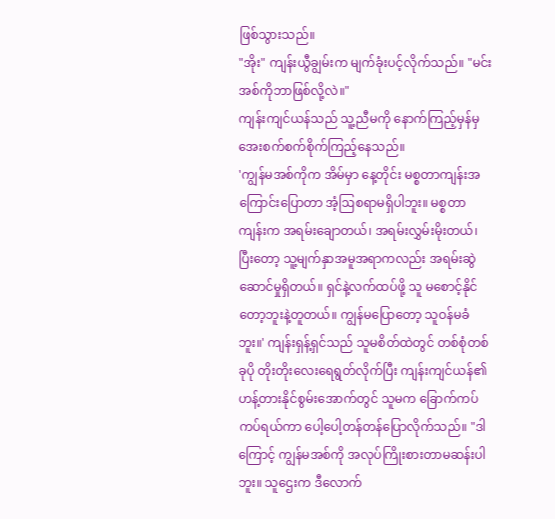ဖြစ်သွားသည်။
"အိုး" ကျန်းယွီချွမ်းက မျက်ခုံးပင့်လိုက်သည်။ "မင်းအစ်ကိုဘာဖြစ်လို့လဲ။"
ကျန်းကျင်ယန်သည် သူ့ညီမကို နောက်ကြည့်မှန်မှ အေးစက်စက်စိုက်ကြည့်နေသည်။
'ကျွန်မအစ်ကိုက အိမ်မှာ နေ့တိုင်း မစ္စတာကျန်းအကြောင်းပြောတာ အံ့ဩစရာမရှိပါဘူး။ မစ္စတာကျန်းက အရမ်းချောတယ်၊ အရမ်းလွှမ်းမိုးတယ်၊ ပြီးတော့ သူ့မျက်နှာအမူအရာကလည်း အရမ်းဆွဲဆောင်မှုရှိတယ်။ ရှင်နဲ့လက်ထပ်ဖို့ သူ မစောင့်နိုင်တော့ဘူးနဲ့တူတယ်။ ကျွန်မပြောတော့ သူဝန်မခံဘူး။' ကျန်းရှန့်ရှင်သည် သူမစိတ်ထဲတွင် တစ်စုံတစ်ခုပို တိုးတိုးလေးရေရွတ်လိုက်ပြီး ကျန်းကျင်ယန်၏ဟန့်တားနိုင်စွမ်းအောက်တွင် သူမက ခြောက်ကပ်ကပ်ရယ်ကာ ပေါ့ပေါ့တန်တန်ပြောလိုက်သည်။ "ဒါကြောင့် ကျွန်မအစ်ကို အလုပ်ကြိုးစားတာမဆန်းပါဘူး။ သူဌေးက ဒီလောက်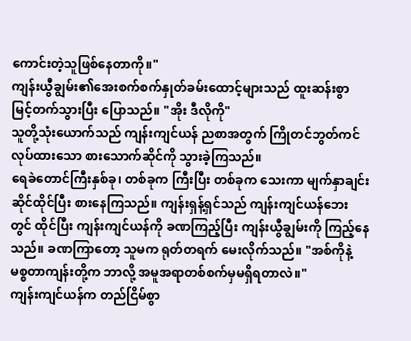ကောင်းတဲ့သူဖြစ်နေတာကို။"
ကျန်းယွီချွမ်း၏အေးစက်စက်နှုတ်ခမ်းထောင့်များသည် ထူးဆန်းစွာ မြင့်တက်သွားပြီး ပြောသည်။ "အိုး ဒီလိုကို"
သူတို့သုံးယောက်သည် ကျန်းကျင်ယန် ညစာအတွက် ကြိုတင်ဘွတ်ကင်လုပ်ထားသော စားသောက်ဆိုင်ကို သွားခဲ့ကြသည်။
ရေခဲတောင်ကြီးနှစ်ခု၊ တစ်ခုက ကြီးပြီး တစ်ခုက သေးကာ မျက်နှာချင်းဆိုင်ထိုင်ပြီး စားနေကြသည်။ ကျန်းရှန့်ရှင်သည် ကျန်းကျင်ယန်ဘေးတွင် ထိုင်ပြီး ကျန်းကျင်ယန်ကို ခဏကြည့်ပြီး ကျန်းယွီချွမ်းကို ကြည့်နေသည်။ ခဏကြာတော့ သူမက ရုတ်တရက် မေးလိုက်သည်။ "အစ်ကိုနဲ့ မစ္စတာကျန်းတို့က ဘာလို့ အမူအရာတစ်စက်မှမရှိရတာလဲ။"
ကျန်းကျင်ယန်က တည်ငြိမ်စွာ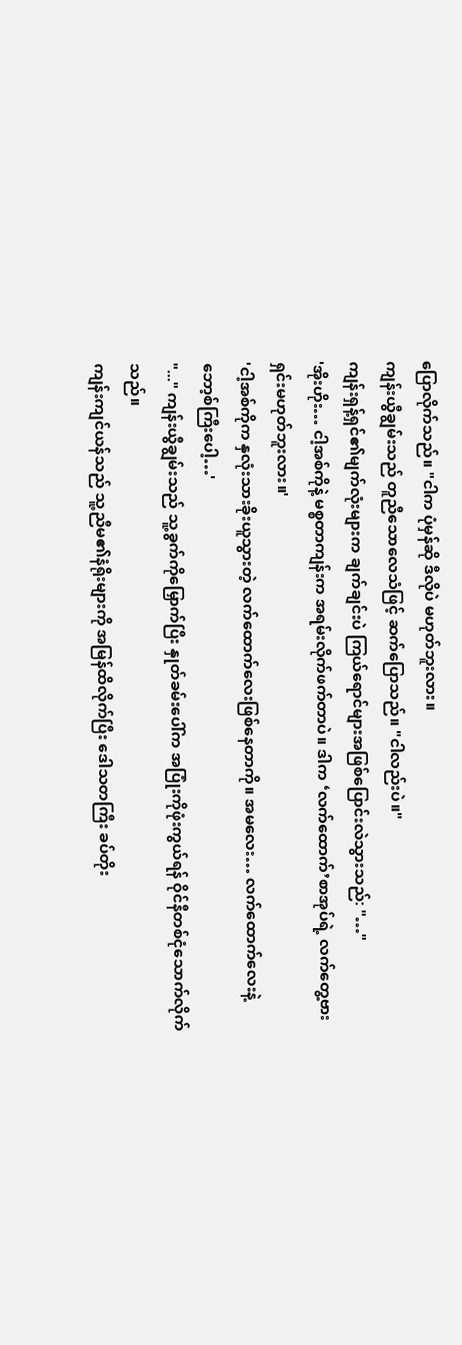ပြောလိုက်သည်။ "ငါက ပုံမှန်ဆို ဒီလိုပဲ မဟုတ်ဘူးလား။
ကျန်းယွီချွမ်းသည် တူညီသောလေသံဖြင့် ဆက်ပြောသည်။ "ငါလည်းပဲ။"
ကျန်းရှန့်ရှင်၏မျက်လုံးများက ချက်ချင်းပဲ ကြယ်ရောင်များအဖြစ်ပြောင်းလဲသွားသည်: "…"
'အိုးဟိုး… ငါ့အစ်ကိုနဲ့ မစ္စတာကျန်းက အရမ်းလိုက်ဖက်တာပဲ။ ဒါက ‘လက်ထောက်’စာအုပ်ရဲ့ လက်တွေ့ဗားရှင်းမဟုတ်ဘူးလား။'
'ငါ့အစ်ကိုက နှလုံးသားခိုးယူသွားတဲ့ လက်ထောက်လေးဖြစ်နေတာကို။ အမလေး… လက်ထောက်လေးနဲ့ ဘော့စ်ကြီးပေါ့…'
"..." ကျန်းယွီချွမ်းသည် သူ့ခွက်ကိုမြှောက်ပြီး နှုတ်ခမ်းပေါ်က အပြုံးကိုဖုံးကွယ်ရန် ဝိုင်နီတစ်ငုံသောက်လိုက်သည်။
ကျန်းကျင်ယန်သည် သူ့ညီမ၏နံရိုးများကို အမြန်ထိလိုက်ပြီး ဒေါသတကြီး ခပ်တိုး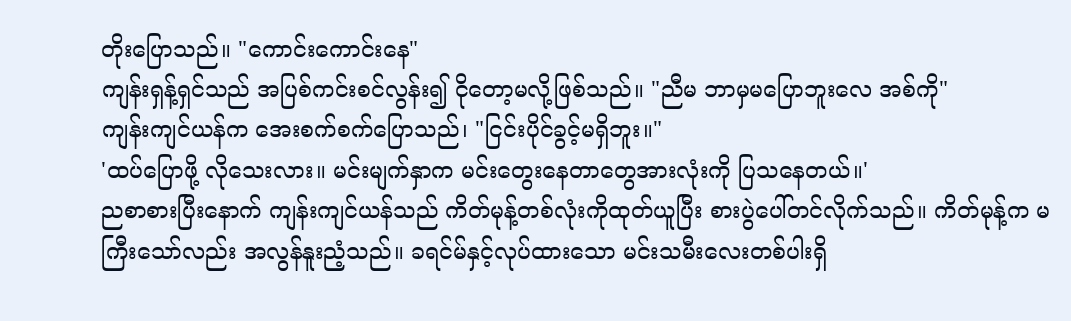တိုးပြောသည်။ "ကောင်းကောင်းနေ"
ကျန်းရှန့်ရှင်သည် အပြစ်ကင်းစင်လွန်း၍ ငိုတော့မလို့ဖြစ်သည်။ "ညီမ ဘာမှမပြောဘူးလေ အစ်ကို"
ကျန်းကျင်ယန်က အေးစက်စက်ပြောသည်၊ "ငြင်းပိုင်ခွင့်မရှိဘူး။"
'ထပ်ပြောဖို့ လိုသေးလား။ မင်းမျက်နှာက မင်းတွေးနေတာတွေအားလုံးကို ပြသနေတယ်။'
ညစာစားပြီးနောက် ကျန်းကျင်ယန်သည် ကိတ်မုန့်တစ်လုံးကိုထုတ်ယူပြီး စားပွဲပေါ်တင်လိုက်သည်။ ကိတ်မုန့်က မကြီးသော်လည်း အလွန်နူးညံ့သည်။ ခရင်မ်နှင့်လုပ်ထားသော မင်းသမီးလေးတစ်ပါးရှိ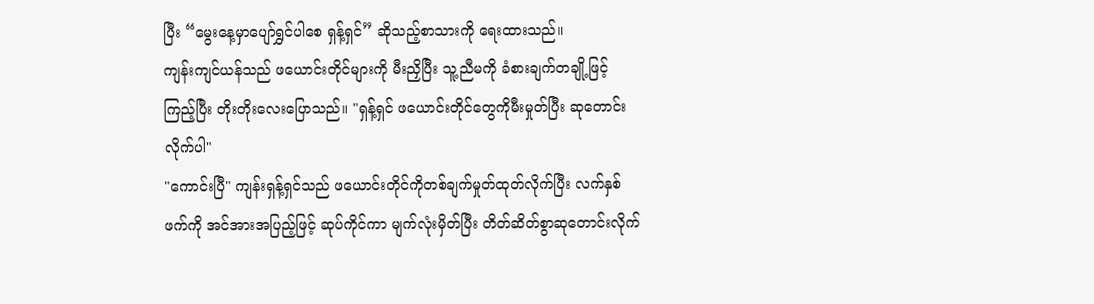ပြီး “မွေးနေ့မှာပျော်ရွှင်ပါစေ ရှန့်ရှင်” ဆိုသည့်စာသားကို ရေးထားသည်။
ကျန်းကျင်ယန်သည် ဖယောင်းတိုင်များကို မီးညှိပြီး သူ့ညီမကို ခံစားချက်တချို့ဖြင့် ကြည့်ပြီး တိုးတိုးလေးပြောသည်။ "ရှန့်ရှင် ဖယောင်းတိုင်တွေကိုမီးမှုတ်ပြီး ဆုတောင်းလိုက်ပါ"
"ကောင်းပြီ" ကျန်းရှန့်ရှင်သည် ဖယောင်းတိုင်ကိုတစ်ချက်မှုတ်ထုတ်လိုက်ပြီး လက်နှစ်ဖက်ကို အင်အားအပြည့်ဖြင့် ဆုပ်ကိုင်ကာ မျက်လုံးမှိတ်ပြီး တိတ်ဆိတ်စွာဆုတောင်းလိုက်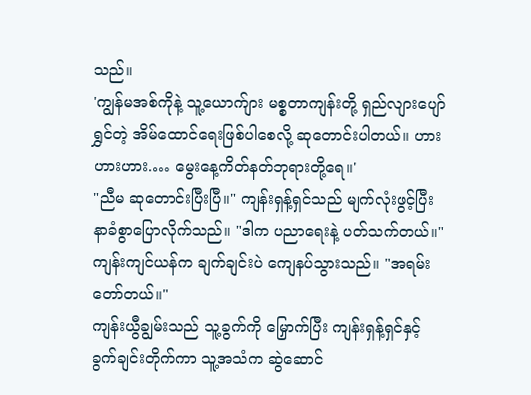သည်။
'ကျွန်မအစ်ကိုနဲ့ သူ့ယောက်ျား မစ္စတာကျန်းတို့ ရှည်လျားပျော်ရွှင်တဲ့ အိမ်ထောင်ရေးဖြစ်ပါစေလို့ ဆုတောင်းပါတယ်။ ဟားဟားဟား.… မွေးနေ့ကိတ်နတ်ဘုရားတို့ရေ။'
"ညီမ ဆုတောင်းပြီးပြီ။" ကျန်းရှန့်ရှင်သည် မျက်လုံးဖွင့်ပြီး နာခံစွာပြောလိုက်သည်။ "ဒါက ပညာရေးနဲ့ ပတ်သက်တယ်။"
ကျန်းကျင်ယန်က ချက်ချင်းပဲ ကျေနပ်သွားသည်။ "အရမ်းတော်တယ်။"
ကျန်းယွီချွမ်းသည် သူ့ခွက်ကို မြှောက်ပြီး ကျန်းရှန့်ရှင်နှင့် ခွက်ချင်းတိုက်ကာ သူ့အသံက ဆွဲဆောင်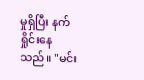မှုရှိပြီး နက်ရှိုင်းနေသည်။ "မင်း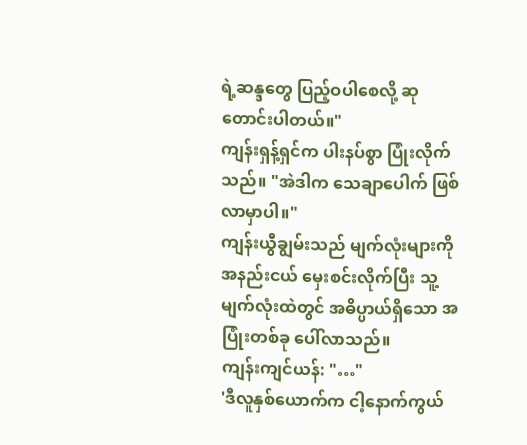ရဲ့ဆန္ဒတွေ ပြည့်ဝပါစေလို့ ဆုတောင်းပါတယ်။"
ကျန်းရှန့်ရှင်က ပါးနပ်စွာ ပြုံးလိုက်သည်။ "အဲဒါက သေချာပေါက် ဖြစ်လာမှာပါ။"
ကျန်းယွီချွမ်းသည် မျက်လုံးများကို အနည်းငယ် မှေးစင်းလိုက်ပြီး သူ့မျက်လုံးထဲတွင် အဓိပ္ပာယ်ရှိသော အပြုံးတစ်ခု ပေါ်လာသည်။
ကျန်းကျင်ယန်: "…"
'ဒီလူနှစ်ယောက်က ငါ့နောက်ကွယ်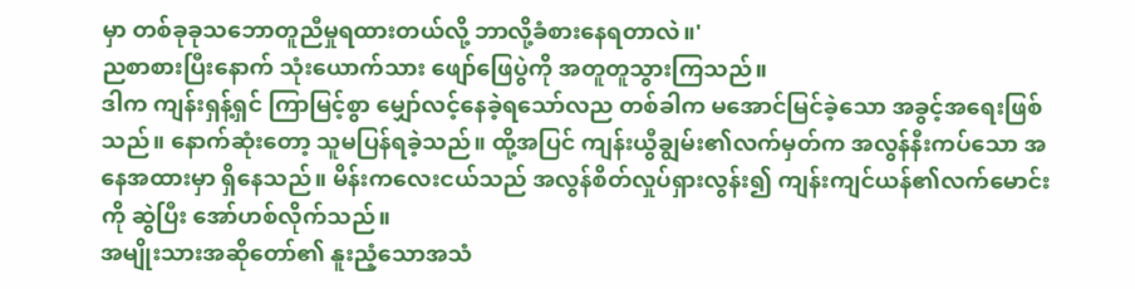မှာ တစ်ခုခုသဘောတူညီမှုရထားတယ်လို့ ဘာလို့ခံစားနေရတာလဲ။'
ညစာစားပြီးနောက် သုံးယောက်သား ဖျော်ဖြေပွဲကို အတူတူသွားကြသည်။
ဒါက ကျန်းရှန့်ရှင် ကြာမြင့်စွာ မျှော်လင့်နေခဲ့ရသော်လည တစ်ခါက မအောင်မြင်ခဲ့သော အခွင့်အရေးဖြစ်သည်။ နောက်ဆုံးတော့ သူမပြန်ရခဲ့သည်။ ထို့အပြင် ကျန်းယွီချွမ်း၏လက်မှတ်က အလွန်နီးကပ်သော အနေအထားမှာ ရှိနေသည်။ မိန်းကလေးငယ်သည် အလွန်စိတ်လှုပ်ရှားလွန်း၍ ကျန်းကျင်ယန်၏လက်မောင်းကို ဆွဲပြီး အော်ဟစ်လိုက်သည်။
အမျိုးသားအဆိုတော်၏ နူးညံ့သောအသံ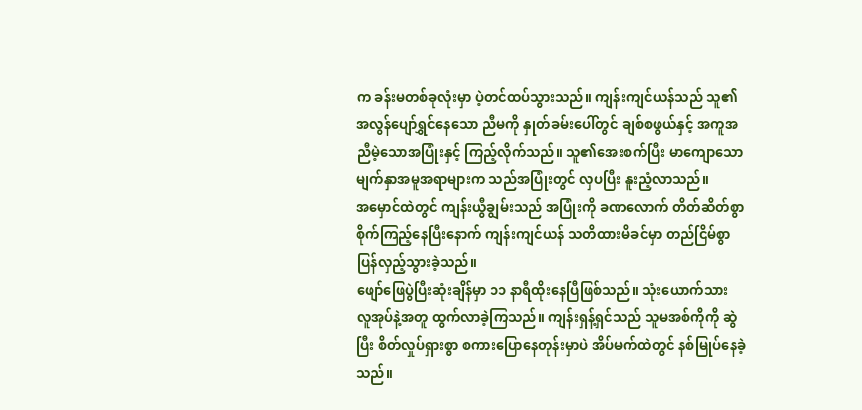က ခန်းမတစ်ခုလုံးမှာ ပဲ့တင်ထပ်သွားသည်။ ကျန်းကျင်ယန်သည် သူ၏အလွန်ပျော်ရွှင်နေသော ညီမကို နှုတ်ခမ်းပေါ်တွင် ချစ်စဖွယ်နှင့် အကူအညီမဲ့သောအပြုံးနှင့် ကြည့်လိုက်သည်။ သူ၏အေးစက်ပြီး မာကျောသော မျက်နှာအမူအရာများက သည်အပြုံးတွင် လှပပြီး နူးညံ့လာသည်။
အမှောင်ထဲတွင် ကျန်းယွီချွမ်းသည် အပြုံးကို ခဏလောက် တိတ်ဆိတ်စွာ စိုက်ကြည့်နေပြီးနောက် ကျန်းကျင်ယန် သတိထားမိခင်မှာ တည်ငြိမ်စွာ ပြန်လှည့်သွားခဲ့သည်။
ဖျော်ဖြေပွဲပြီးဆုံးချိန်မှာ ၁၁ နာရီထိုးနေပြီဖြစ်သည်။ သုံးယောက်သား လူအုပ်နဲ့အတူ ထွက်လာခဲ့ကြသည်။ ကျန်းရှန့်ရှင်သည် သူမအစ်ကိုကို ဆွဲပြီး စိတ်လှုပ်ရှားစွာ စကားပြောနေတုန်းမှာပဲ အိပ်မက်ထဲတွင် နစ်မြုပ်နေခဲ့သည်။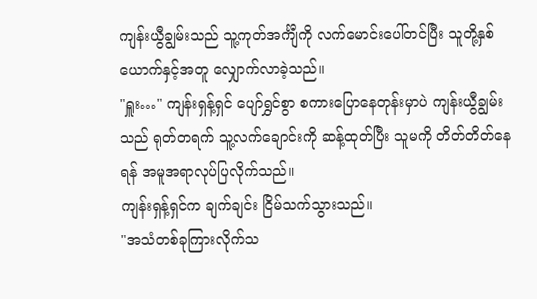ကျန်းယွီချွမ်းသည် သူ့ကုတ်အင်္ကျီကို လက်မောင်းပေါ်တင်ပြီး သူတို့နှစ်ယောက်နှင့်အတူ လျှောက်လာခဲ့သည်။
"ရှူး…" ကျန်းရှန့်ရှင် ပျော်ရွှင်စွာ စကားပြောနေတုန်းမှာပဲ ကျန်းယွီချွမ်းသည် ရုတ်တရက် သူ့လက်ချောင်းကို ဆန့်ထုတ်ပြီး သူမကို တိတ်တိတ်နေရန် အမူအရာလုပ်ပြလိုက်သည်။
ကျန်းရှန့်ရှင်က ချက်ချင်း ငြိမ်သက်သွားသည်။
"အသံတစ်ခုကြားလိုက်သ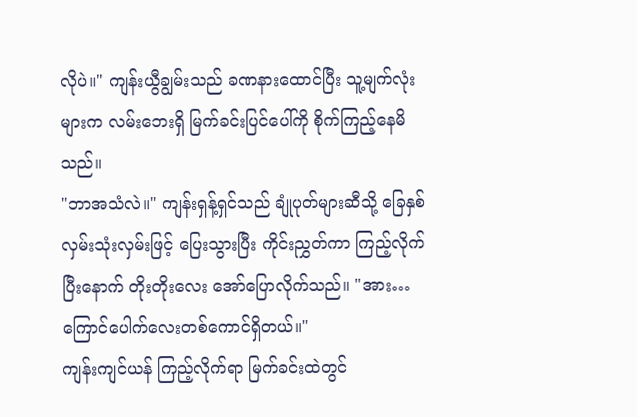လိုပဲ။" ကျန်းယွီချွမ်းသည် ခဏနားထောင်ပြီး သူ့မျက်လုံးများက လမ်းဘေးရှိ မြက်ခင်းပြင်ပေါ်ကို စိုက်ကြည့်နေမိသည်။
"ဘာအသံလဲ။" ကျန်းရှန့်ရှင်သည် ချုံပုတ်များဆီသို့ ခြေနှစ်လှမ်းသုံးလှမ်းဖြင့် ပြေးသွားပြီး ကိုင်းညွှတ်ကာ ကြည့်လိုက်ပြီးနောက် တိုးတိုးလေး အော်ပြောလိုက်သည်။ "အား… ကြောင်ပေါက်လေးတစ်ကောင်ရှိတယ်။"
ကျန်းကျင်ယန် ကြည့်လိုက်ရာ မြက်ခင်းထဲတွင်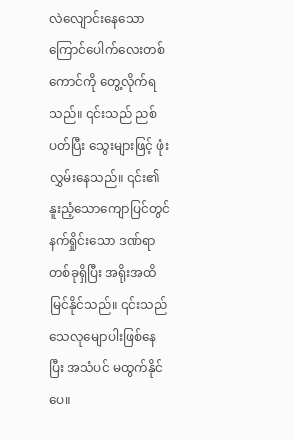လဲလျောင်းနေသော ကြောင်ပေါက်လေးတစ်ကောင်ကို တွေ့လိုက်ရသည်။ ၎င်းသည် ညစ်ပတ်ပြီး သွေးများဖြင့် ဖုံးလွှမ်းနေသည်။ ၎င်း၏နူးညံ့သောကျောပြင်တွင် နက်ရှိုင်းသော ဒဏ်ရာတစ်ခုရှိပြီး အရိုးအထိ မြင်နိုင်သည်။ ၎င်းသည် သေလုမျောပါးဖြစ်နေပြီး အသံပင် မထွက်နိုင်ပေ။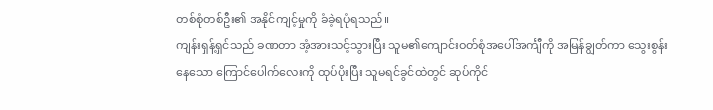တစ်စုံတစ်ဦး၏ အနိုင်ကျင့်မှုကို ခံခဲ့ရပုံရသည်။
ကျန်းရှန့်ရှင်သည် ခဏတာ အံ့အားသင့်သွားပြီး သူမ၏ကျောင်းဝတ်စုံအပေါ်အင်္ကျီကို အမြန်ချွတ်ကာ သွေးစွန်းနေသော ကြောင်ပေါက်လေးကို ထုပ်ပိုးပြီး သူမရင်ခွင်ထဲတွင် ဆုပ်ကိုင်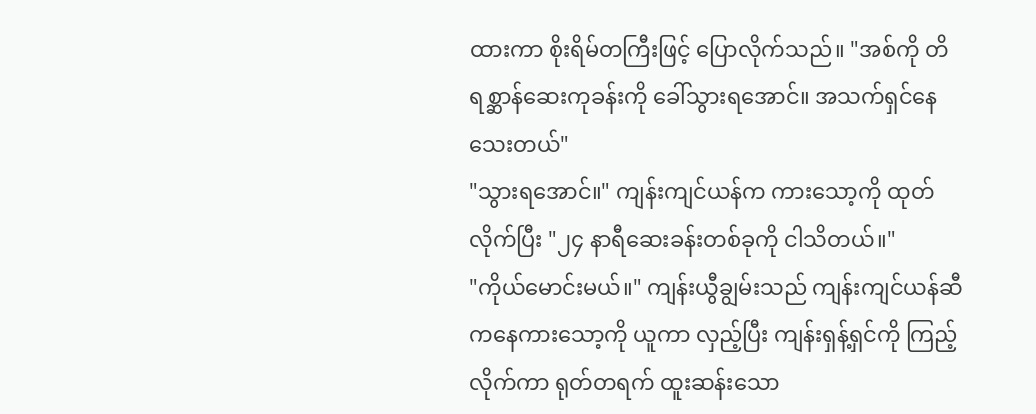ထားကာ စိုးရိမ်တကြီးဖြင့် ပြောလိုက်သည်။ "အစ်ကို တိရစ္ဆာန်ဆေးကုခန်းကို ခေါ်သွားရအောင်။ အသက်ရှင်နေသေးတယ်"
"သွားရအောင်။" ကျန်းကျင်ယန်က ကားသော့ကို ထုတ်လိုက်ပြီး "၂၄ နာရီဆေးခန်းတစ်ခုကို ငါသိတယ်။"
"ကိုယ်မောင်းမယ်။" ကျန်းယွီချွမ်းသည် ကျန်းကျင်ယန်ဆီကနေကားသော့ကို ယူကာ လှည့်ပြီး ကျန်းရှန့်ရှင်ကို ကြည့်လိုက်ကာ ရုတ်တရက် ထူးဆန်းသော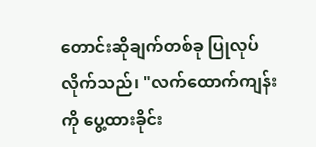တောင်းဆိုချက်တစ်ခု ပြုလုပ်လိုက်သည်၊ "လက်ထောက်ကျန်းကို ပွေ့ထားခိုင်း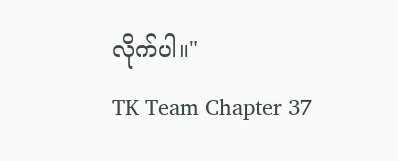လိုက်ပါ။"
TK Team Chapter 37